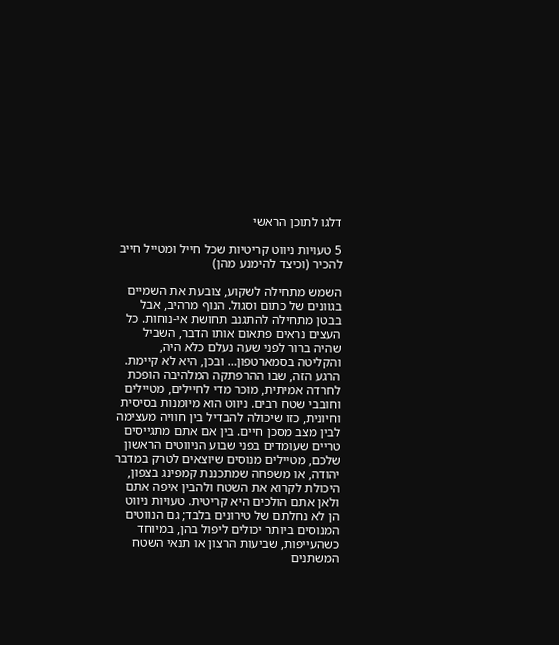דלגו לתוכן הראשי

5 טעויות ניווט קריטיות שכל חייל ומטייל חייב להכיר (וכיצד להימנע מהן)

השמש מתחילה לשקוע, צובעת את השמיים בגוונים של כתום וסגול. הנוף מרהיב, אבל בבטן מתחילה להתגנב תחושת אי-נוחות. כל העצים נראים פתאום אותו הדבר, השביל שהיה ברור לפני שעה נעלם כלא היה, והקליטה בסמארטפון… ובכן, היא לא קיימת. הרגע הזה, שבו ההרפתקה המלהיבה הופכת לחרדה אמיתית, מוכר מדי לחיילים, מטיילים וחובבי שטח רבים. ניווט הוא מיומנות בסיסית וחיונית, כזו שיכולה להבדיל בין חוויה מעצימה לבין מצב מסכן חיים. בין אם אתם מתגייסים טריים שעומדים בפני שבוע הניווטים הראשון שלכם, מטיילים מנוסים שיוצאים לטרק במדבר יהודה, או משפחה שמתכננת קמפינג בצפון, היכולת לקרוא את השטח ולהבין איפה אתם ולאן אתם הולכים היא קריטית. טעויות ניווט הן לא נחלתם של טירונים בלבד; גם הנווטים המנוסים ביותר יכולים ליפול בהן, במיוחד כשהעייפות, שביעות הרצון או תנאי השטח המשתנים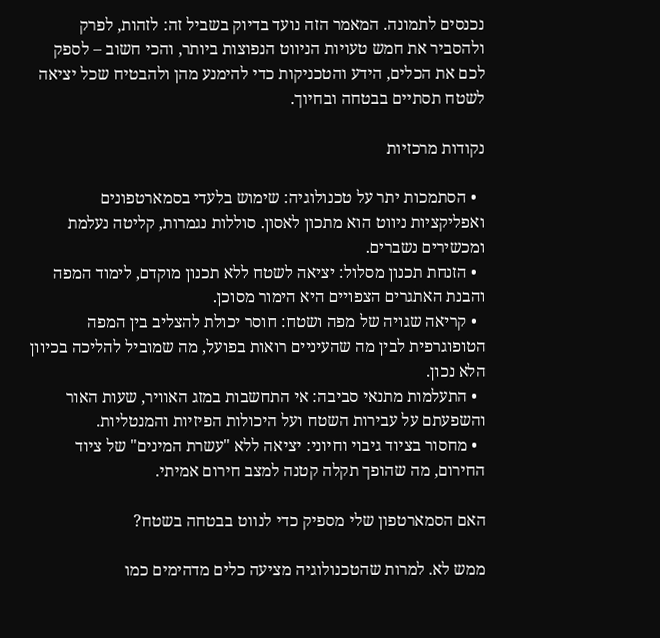נכנסים לתמונה. המאמר הזה נועד בדיוק בשביל זה: לזהות, לפרק ולהסביר את חמש טעויות הניווט הנפוצות ביותר, והכי חשוב – לספק לכם את הכלים, הידע והטכניקות כדי להימנע מהן ולהבטיח שכל יציאה לשטח תסתיים בבטחה ובחיוך.

נקודות מרכזיות

  • הסתמכות יתר על טכנולוגיה: שימוש בלעדי בסמארטפונים ואפליקציות ניווט הוא מתכון לאסון. סוללות נגמרות, קליטה נעלמת ומכשירים נשברים.
  • הזנחת תכנון מסלול: יציאה לשטח ללא תכנון מוקדם, לימוד המפה והבנת האתגרים הצפויים היא הימור מסוכן.
  • קריאה שגויה של מפה ושטח: חוסר יכולת להצליב בין המפה הטופוגרפית לבין מה שהעיניים רואות בפועל, מה שמוביל להליכה בכיוון הלא נכון.
  • התעלמות מתנאי סביבה: אי התחשבות במזג האוויר, שעות האור והשפעתם על עבירות השטח ועל היכולות הפיזיות והמנטליות.
  • מחסור בציוד גיבוי וחיוני: יציאה ללא "עשרת המינים" של ציוד החירום, מה שהופך תקלה קטנה למצב חירום אמיתי.

האם הסמארטפון שלי מספיק כדי לנווט בבטחה בשטח?

ממש לא. למרות שהטכנולוגיה מציעה כלים מדהימים כמו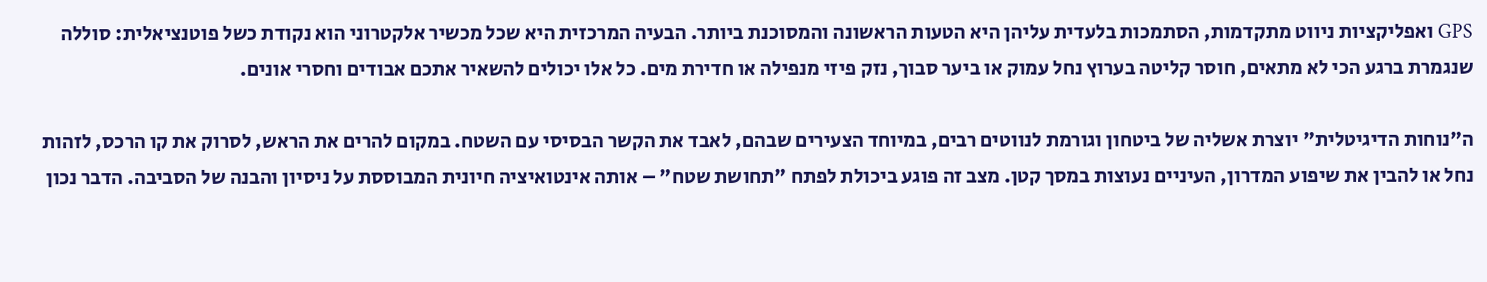GPS ואפליקציות ניווט מתקדמות, הסתמכות בלעדית עליהן היא הטעות הראשונה והמסוכנת ביותר. הבעיה המרכזית היא שכל מכשיר אלקטרוני הוא נקודת כשל פוטנציאלית: סוללה שנגמרת ברגע הכי לא מתאים, חוסר קליטה בערוץ נחל עמוק או ביער סבוך, נזק פיזי מנפילה או חדירת מים. כל אלו יכולים להשאיר אתכם אבודים וחסרי אונים.

ה"נוחות הדיגיטלית" יוצרת אשליה של ביטחון וגורמת לנווטים רבים, במיוחד הצעירים שבהם, לאבד את הקשר הבסיסי עם השטח. במקום להרים את הראש, לסרוק את קו הרכס, לזהות נחל או להבין את שיפוע המדרון, העיניים נעוצות במסך קטן. מצב זה פוגע ביכולת לפתח "תחושת שטח" – אותה אינטואיציה חיונית המבוססת על ניסיון והבנה של הסביבה. הדבר נכון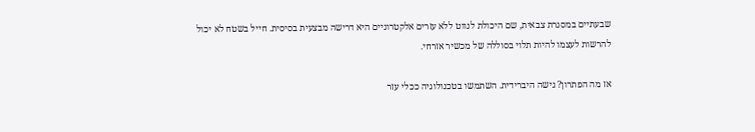שבעתיים במסגרת צבאית, שם היכולת לנווט ללא עזרים אלקטרוניים היא דרישה מבצעית בסיסית. חייל בשטח לא יכול להרשות לעצמו להיות תלוי בסוללה של מכשיר אזרחי.

אז מה הפתרון? גישה היברידית. השתמשו בטכנולוגיה ככלי עזר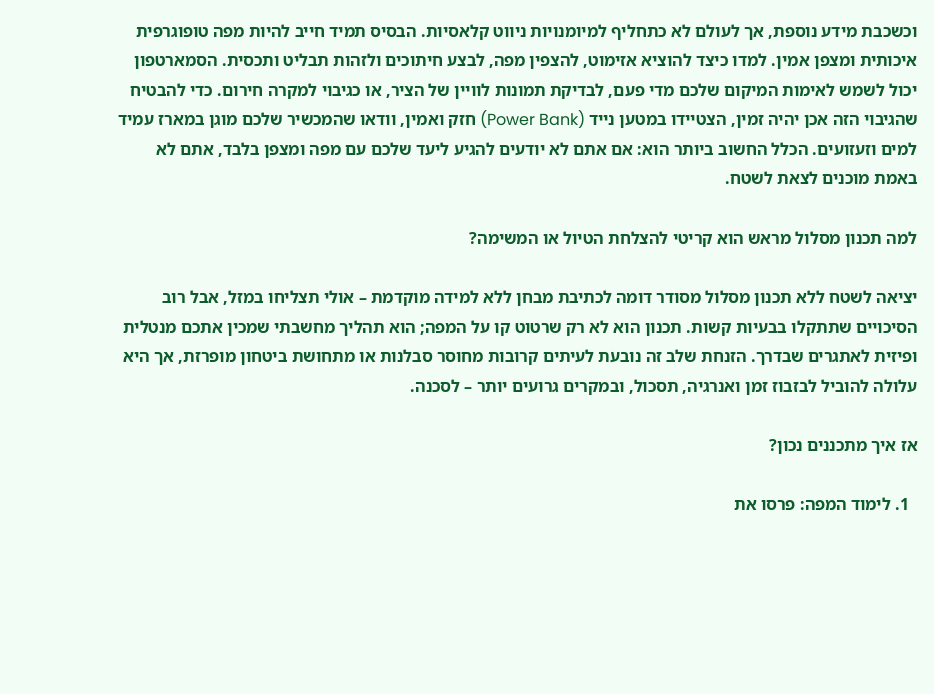וכשכבת מידע נוספת, אך לעולם לא כתחליף למיומנויות ניווט קלאסיות. הבסיס תמיד חייב להיות מפה טופוגרפית איכותית ומצפן אמין. למדו כיצד להוציא אזימוט, להצפין מפה, לבצע חיתוכים ולזהות תבליט ותכסית. הסמארטפון יכול לשמש לאימות המיקום שלכם מדי פעם, לבדיקת תמונות לוויין של הציר, או כגיבוי למקרה חירום. כדי להבטיח שהגיבוי הזה אכן יהיה זמין, הצטיידו במטען נייד (Power Bank) חזק ואמין, וודאו שהמכשיר שלכם מוגן במארז עמיד למים וזעזועים. הכלל החשוב ביותר הוא: אם אתם לא יודעים להגיע ליעד שלכם עם מפה ומצפן בלבד, אתם לא באמת מוכנים לצאת לשטח.

למה תכנון מסלול מראש הוא קריטי להצלחת הטיול או המשימה?

יציאה לשטח ללא תכנון מסלול מסודר דומה לכתיבת מבחן ללא למידה מוקדמת – אולי תצליחו במזל, אבל רוב הסיכויים שתתקלו בבעיות קשות. תכנון הוא לא רק שרטוט קו על המפה; הוא תהליך מחשבתי שמכין אתכם מנטלית ופיזית לאתגרים שבדרך. הזנחת שלב זה נובעת לעיתים קרובות מחוסר סבלנות או מתחושת ביטחון מופרזת, אך היא עלולה להוביל לבזבוז זמן ואנרגיה, תסכול, ובמקרים גרועים יותר – לסכנה.

אז איך מתכננים נכון?

  1. לימוד המפה: פרסו את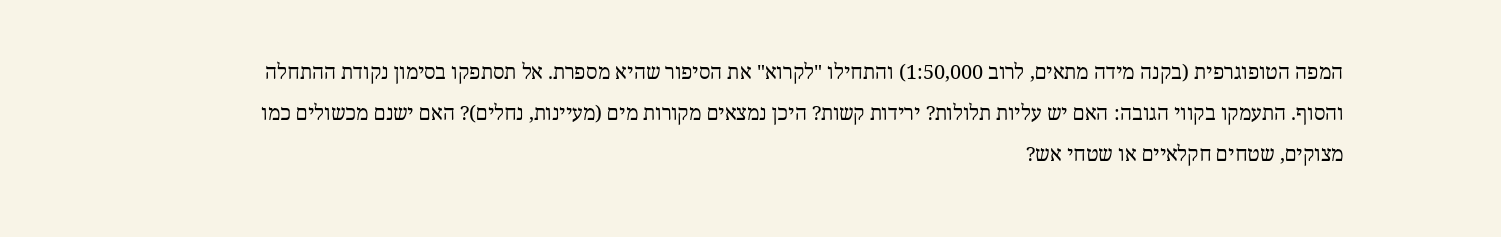המפה הטופוגרפית (בקנה מידה מתאים, לרוב 1:50,000) והתחילו "לקרוא" את הסיפור שהיא מספרת. אל תסתפקו בסימון נקודת ההתחלה והסוף. התעמקו בקווי הגובה: האם יש עליות תלולות? ירידות קשות? היכן נמצאים מקורות מים (מעיינות, נחלים)? האם ישנם מכשולים כמו מצוקים, שטחים חקלאיים או שטחי אש?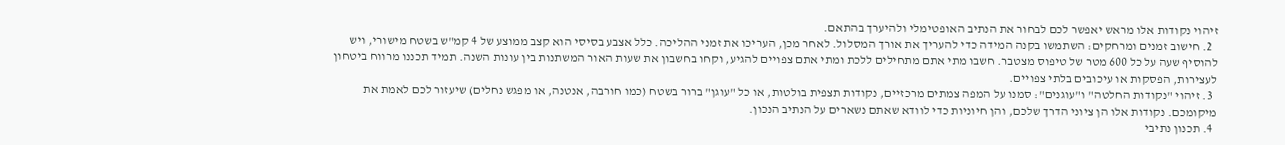זיהוי נקודות אלו מראש יאפשר לכם לבחור את הנתיב האופטימלי ולהיערך בהתאם.
  2. חישוב זמנים ומרחקים: השתמשו בקנה המידה כדי להעריך את אורך המסלול. לאחר מכן, העריכו את זמני ההליכה. כלל אצבע בסיסי הוא קצב ממוצע של 4 קמ"ש בשטח מישורי, ויש להוסיף שעה על כל 600 מטר של טיפוס מצטבר. חשבו מתי אתם מתחילים ללכת ומתי אתם צפויים להגיע, וקחו בחשבון את שעות האור המשתנות בין עונות השנה. תמיד תכננו מרווח ביטחון לעצירות, הפסקות או עיכובים בלתי צפויים.
  3. זיהוי "נקודות החלטה" ו"עוגנים": סמנו על המפה צמתים מרכזיים, נקודות תצפית בולטות, או כל "עוגן" ברור בשטח (כמו חורבה, אנטנה, או מפגש נחלים) שיעזור לכם לאמת את מיקומכם. נקודות אלו הן ציוני הדרך שלכם, והן חיוניות כדי לוודא שאתם נשארים על הנתיב הנכון.
  4. תכנון נתיבי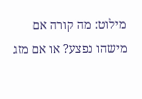מילוט: מה קורה אם מישהו נפצע? או אם מזג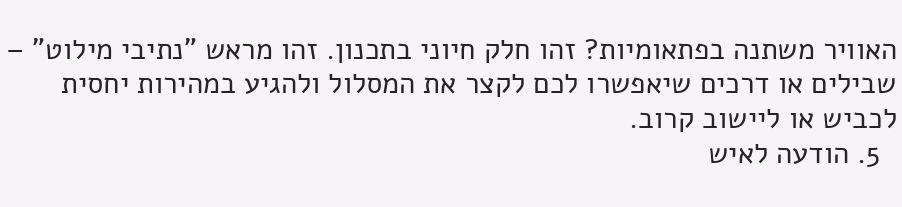האוויר משתנה בפתאומיות? זהו חלק חיוני בתכנון. זהו מראש "נתיבי מילוט" – שבילים או דרכים שיאפשרו לכם לקצר את המסלול ולהגיע במהירות יחסית לכביש או ליישוב קרוב.
  5. הודעה לאיש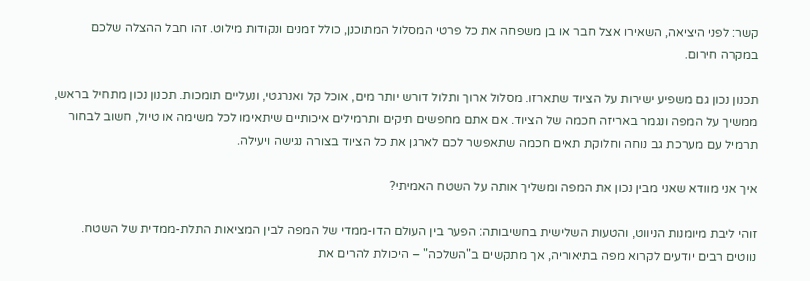קשר: לפני היציאה, השאירו אצל חבר או בן משפחה את כל פרטי המסלול המתוכנן, כולל זמנים ונקודות מילוט. זהו חבל ההצלה שלכם במקרה חירום.

תכנון נכון גם משפיע ישירות על הציוד שתארזו. מסלול ארוך ותלול דורש יותר מים, אוכל קל ואנרגטי, ונעליים תומכות. תכנון נכון מתחיל בראש, ממשיך על המפה ונגמר באריזה חכמה של הציוד. אם אתם מחפשים תיקים ותרמילים איכותיים שיתאימו לכל משימה או טיול, חשוב לבחור תרמיל עם מערכת גב נוחה וחלוקת תאים חכמה שתאפשר לכם לארגן את כל הציוד בצורה נגישה ויעילה.

איך אני מוודא שאני מבין נכון את המפה ומשליך אותה על השטח האמיתי?

זוהי ליבת מיומנות הניווט, והטעות השלישית בחשיבותה: הפער בין העולם הדו-ממדי של המפה לבין המציאות התלת-ממדית של השטח. נווטים רבים יודעים לקרוא מפה בתיאוריה, אך מתקשים ב"השלכה" – היכולת להרים את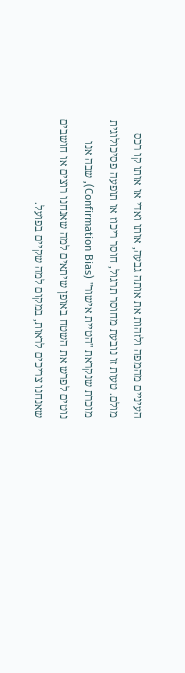העיניים מהמפה ולזהות את אותה גבעה, אותו ואדי או אותו קו רכס מולם. טעות זו נובעת מחוסר תרגול, חוסר ריכוז או תופעה פסיכולוגית מוכרת שנקראת "הטיית אישור" (Confirmation Bias), שבה אנו נוטים לפרש את השטח באופן שיתאים למה שאנחנו רוצים או חושבים שאנחנו צריכים לראות, במקום למה שקיים בפועל.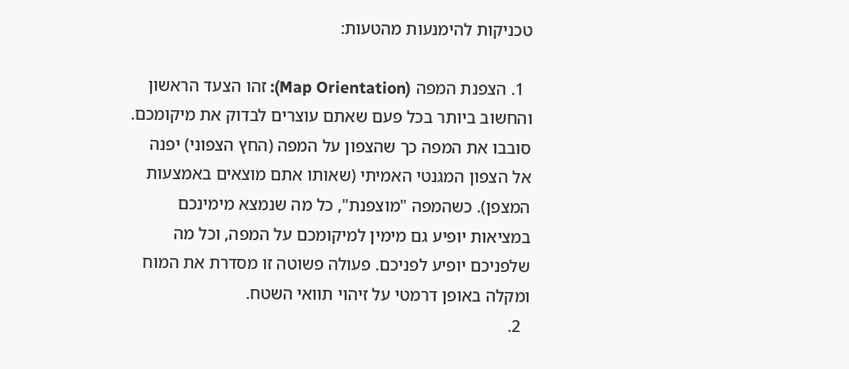טכניקות להימנעות מהטעות:

  1. הצפנת המפה (Map Orientation): זהו הצעד הראשון והחשוב ביותר בכל פעם שאתם עוצרים לבדוק את מיקומכם. סובבו את המפה כך שהצפון על המפה (החץ הצפוני) יפנה אל הצפון המגנטי האמיתי (שאותו אתם מוצאים באמצעות המצפן). כשהמפה "מוצפנת", כל מה שנמצא מימינכם במציאות יופיע גם מימין למיקומכם על המפה, וכל מה שלפניכם יופיע לפניכם. פעולה פשוטה זו מסדרת את המוח ומקלה באופן דרמטי על זיהוי תוואי השטח.
  2.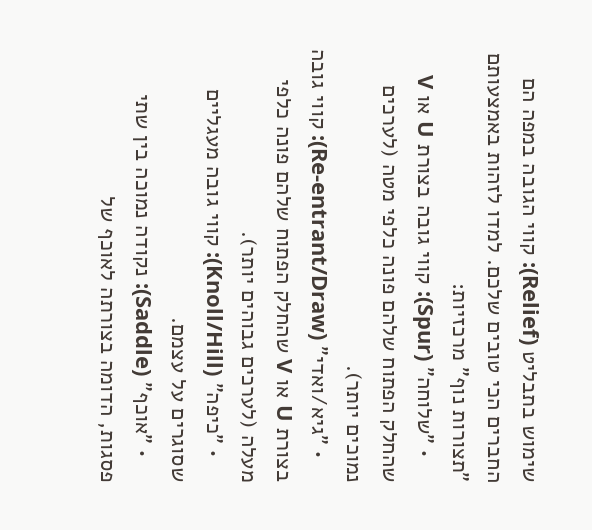שימוש בתבליט (Relief): קווי הגובה במפה הם החברים הכי טובים שלכם. למדו לזהות באמצעותם "תצורות נוף" מרכזיות:
    • "שלוחה" (Spur): קווי גובה בצורת U או V שהחלק הפתוח שלהם פונה כלפי מטה (לערכים נמוכים יותר).
    • "גיא/ואדי" (Re-entrant/Draw): קווי גובה בצורת U או V שהחלק הפתוח שלהם פונה כלפי מעלה (לערכים גבוהים יותר).
    • "כיפה" (Knoll/Hill): קווי גובה מעגליים שסוגרים על עצמם.
    • "אוכף" (Saddle): נקודה נמוכה בין שתי פסגות, הדומה בצורתה לאוכף של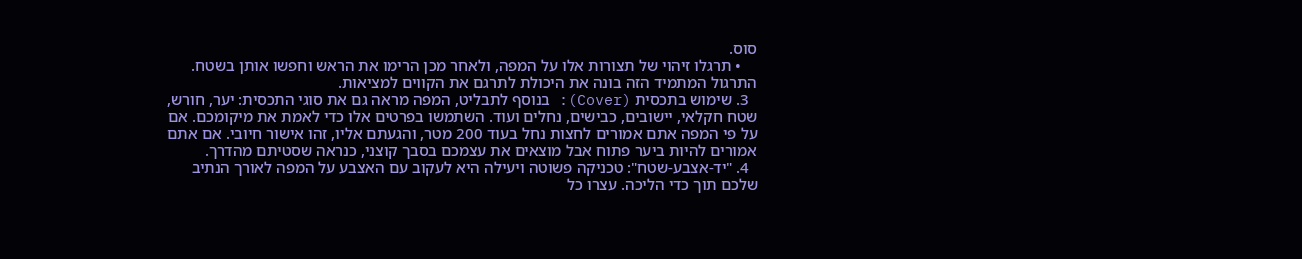סוס.
    • תרגלו זיהוי של תצורות אלו על המפה, ולאחר מכן הרימו את הראש וחפשו אותן בשטח. התרגול המתמיד הזה בונה את היכולת לתרגם את הקווים למציאות.
  3. שימוש בתכסית (Cover): בנוסף לתבליט, המפה מראה גם את סוגי התכסית: יער, חורש, שטח חקלאי, יישובים, כבישים, נחלים ועוד. השתמשו בפרטים אלו כדי לאמת את מיקומכם. אם על פי המפה אתם אמורים לחצות נחל בעוד 200 מטר, והגעתם אליו, זהו אישור חיובי. אם אתם אמורים להיות ביער פתוח אבל מוצאים את עצמכם בסבך קוצני, כנראה שסטיתם מהדרך.
  4. "יד-אצבע-שטח": טכניקה פשוטה ויעילה היא לעקוב עם האצבע על המפה לאורך הנתיב שלכם תוך כדי הליכה. עצרו כל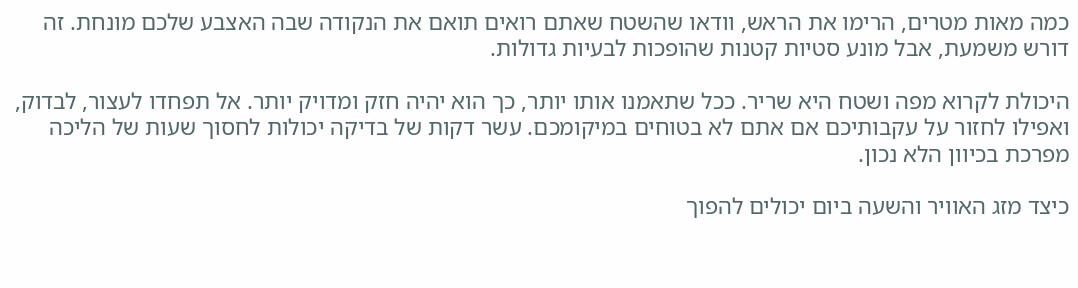כמה מאות מטרים, הרימו את הראש, וודאו שהשטח שאתם רואים תואם את הנקודה שבה האצבע שלכם מונחת. זה דורש משמעת, אבל מונע סטיות קטנות שהופכות לבעיות גדולות.

היכולת לקרוא מפה ושטח היא שריר. ככל שתאמנו אותו יותר, כך הוא יהיה חזק ומדויק יותר. אל תפחדו לעצור, לבדוק, ואפילו לחזור על עקבותיכם אם אתם לא בטוחים במיקומכם. עשר דקות של בדיקה יכולות לחסוך שעות של הליכה מפרכת בכיוון הלא נכון.

כיצד מזג האוויר והשעה ביום יכולים להפוך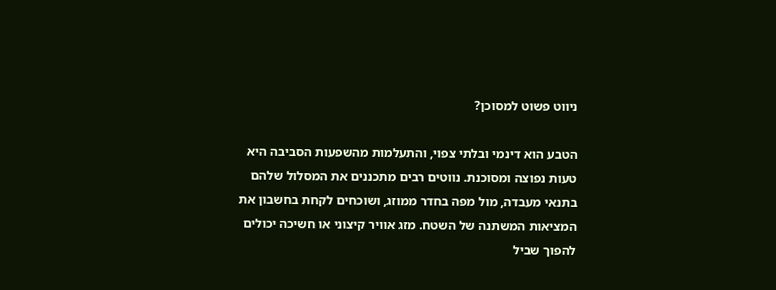ניווט פשוט למסוכן?

הטבע הוא דינמי ובלתי צפוי, והתעלמות מהשפעות הסביבה היא טעות נפוצה ומסוכנת. נווטים רבים מתכננים את המסלול שלהם בתנאי מעבדה, מול מפה בחדר ממוזג, ושוכחים לקחת בחשבון את המציאות המשתנה של השטח. מזג אוויר קיצוני או חשיכה יכולים להפוך שביל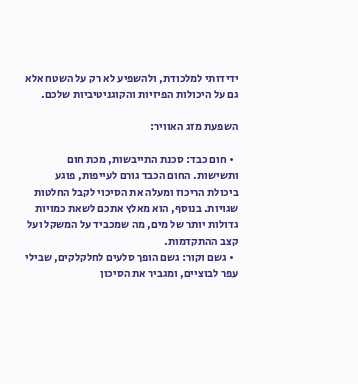ידידותי למלכודת, ולהשפיע לא רק על השטח אלא גם על היכולות הפיזיות והקוגניטיביות שלכם.

השפעת מזג האוויר:

  • חום כבד: סכנת התייבשות, מכת חום ותשישות. החום הכבד גורם לעייפות, פוגע ביכולת הריכוז ומעלה את הסיכוי לקבל החלטות שגויות. בנוסף, הוא מאלץ אתכם לשאת כמויות גדולות יותר של מים, מה שמכביד על המשקל ועל קצב ההתקדמות.
  • גשם וקור: גשם הופך סלעים לחלקלקים, שבילי עפר לבוציים, ומגביר את הסיכון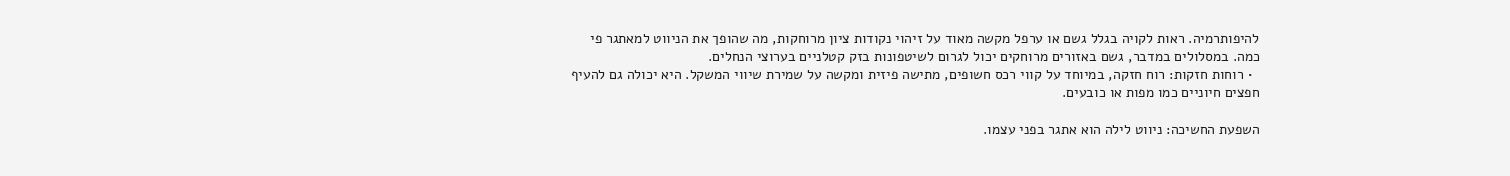להיפותרמיה. ראות לקויה בגלל גשם או ערפל מקשה מאוד על זיהוי נקודות ציון מרוחקות, מה שהופך את הניווט למאתגר פי כמה. במסלולים במדבר, גשם באזורים מרוחקים יכול לגרום לשיטפונות בזק קטלניים בערוצי הנחלים.
  • רוחות חזקות: רוח חזקה, במיוחד על קווי רכס חשופים, מתישה פיזית ומקשה על שמירת שיווי המשקל. היא יכולה גם להעיף חפצים חיוניים כמו מפות או כובעים.

השפעת החשיכה: ניווט לילה הוא אתגר בפני עצמו.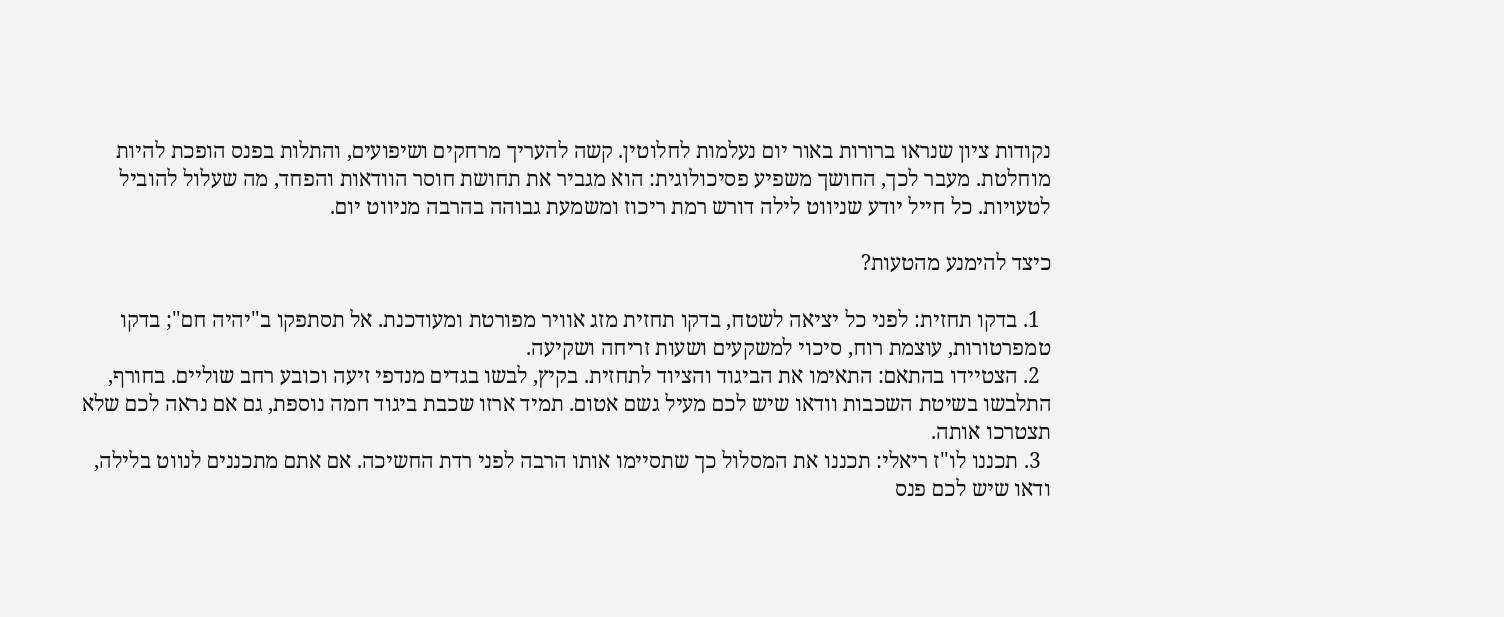נקודות ציון שנראו ברורות באור יום נעלמות לחלוטין. קשה להעריך מרחקים ושיפועים, והתלות בפנס הופכת להיות מוחלטת. מעבר לכך, החושך משפיע פסיכולוגית: הוא מגביר את תחושת חוסר הוודאות והפחד, מה שעלול להוביל לטעויות. כל חייל יודע שניווט לילה דורש רמת ריכוז ומשמעת גבוהה בהרבה מניווט יום.

כיצד להימנע מהטעות?

  1. בדקו תחזית: לפני כל יציאה לשטח, בדקו תחזית מזג אוויר מפורטת ומעודכנת. אל תסתפקו ב"יהיה חם"; בדקו טמפרטורות, עוצמת רוח, סיכוי למשקעים ושעות זריחה ושקיעה.
  2. הצטיידו בהתאם: התאימו את הביגוד והציוד לתחזית. בקיץ, לבשו בגדים מנדפי זיעה וכובע רחב שוליים. בחורף, התלבשו בשיטת השכבות וודאו שיש לכם מעיל גשם אטום. תמיד ארזו שכבת ביגוד חמה נוספת, גם אם נראה לכם שלא תצטרכו אותה.
  3. תכננו לו"ז ריאלי: תכננו את המסלול כך שתסיימו אותו הרבה לפני רדת החשיכה. אם אתם מתכננים לנווט בלילה, ודאו שיש לכם פנס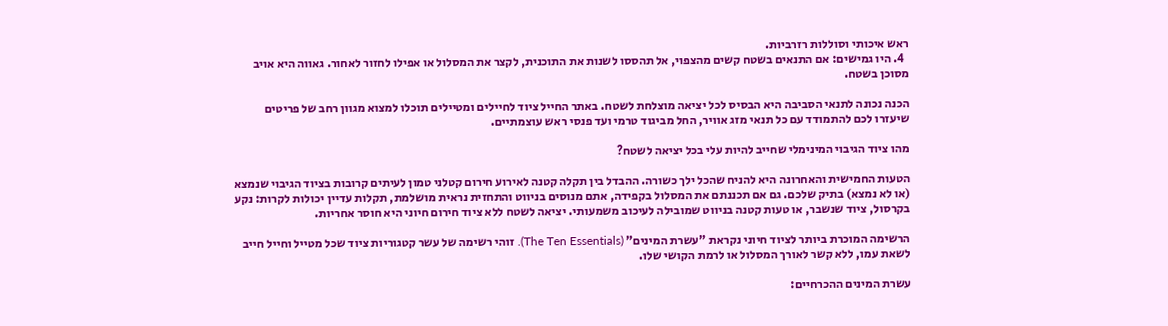ראש איכותי וסוללות רזרביות.
  4. היו גמישים: אם התנאים בשטח קשים מהצפוי, אל תהססו לשנות את התוכנית, לקצר את המסלול או אפילו לחזור לאחור. גאווה היא אויב מסוכן בשטח.

הכנה נכונה לתנאי הסביבה היא הבסיס לכל יציאה מוצלחת לשטח. באתר החייל ציוד לחיילים ומטיילים תוכלו למצוא מגוון רחב של פריטים שיעזרו לכם להתמודד עם כל תנאי מזג אוויר, החל מביגוד טרמי ועד פנסי ראש עוצמתיים.

מהו ציוד הגיבוי המינימלי שחייב להיות עלי בכל יציאה לשטח?

הטעות החמישית והאחרונה היא להניח שהכל ילך כשורה. ההבדל בין תקלה קטנה לאירוע חירום קטלני טמון לעיתים קרובות בציוד הגיבוי שנמצא (או לא נמצא) בתיק שלכם. גם אם תכננתם את המסלול בקפידה, אתם מנוסים בניווט והתחזית נראית מושלמת, תקלות עדיין יכולות לקרות: נקע בקרסול, ציוד שנשבר, או טעות קטנה בניווט שמובילה לעיכוב משמעותי. יציאה לשטח ללא ציוד חירום חיוני היא חוסר אחריות.

הרשימה המוכרת ביותר לציוד חיוני נקראת "עשרת המינים" (The Ten Essentials). זוהי רשימה של עשר קטגוריות ציוד שכל מטייל וחייל חייב לשאת עמו, ללא קשר לאורך המסלול או לרמת הקושי שלו.

עשרת המינים ההכרחיים: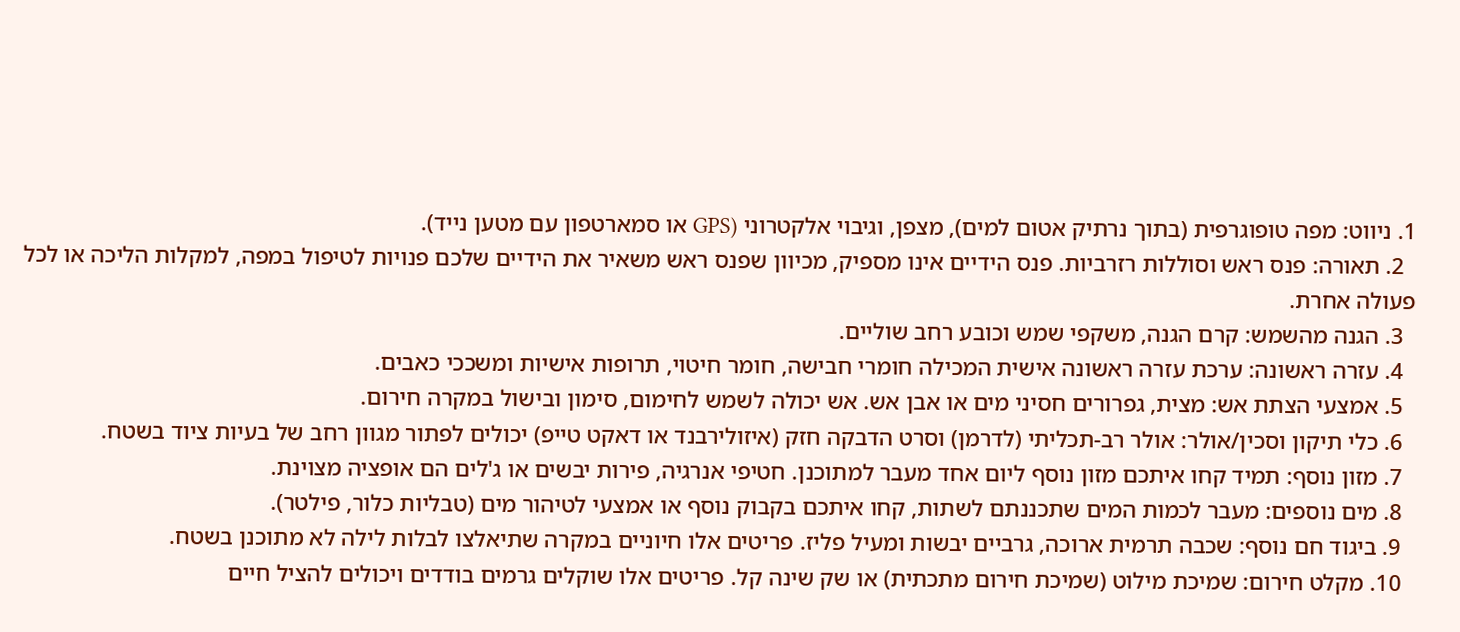1. ניווט: מפה טופוגרפית (בתוך נרתיק אטום למים), מצפן, וגיבוי אלקטרוני (GPS או סמארטפון עם מטען נייד).
  2. תאורה: פנס ראש וסוללות רזרביות. פנס הידיים אינו מספיק, מכיוון שפנס ראש משאיר את הידיים שלכם פנויות לטיפול במפה, למקלות הליכה או לכל פעולה אחרת.
  3. הגנה מהשמש: קרם הגנה, משקפי שמש וכובע רחב שוליים.
  4. עזרה ראשונה: ערכת עזרה ראשונה אישית המכילה חומרי חבישה, חומר חיטוי, תרופות אישיות ומשככי כאבים.
  5. אמצעי הצתת אש: מצית, גפרורים חסיני מים או אבן אש. אש יכולה לשמש לחימום, סימון ובישול במקרה חירום.
  6. כלי תיקון וסכין/אולר: אולר רב-תכליתי (לדרמן) וסרט הדבקה חזק (איזולירבנד או דאקט טייפ) יכולים לפתור מגוון רחב של בעיות ציוד בשטח.
  7. מזון נוסף: תמיד קחו איתכם מזון נוסף ליום אחד מעבר למתוכנן. חטיפי אנרגיה, פירות יבשים או ג'לים הם אופציה מצוינת.
  8. מים נוספים: מעבר לכמות המים שתכננתם לשתות, קחו איתכם בקבוק נוסף או אמצעי לטיהור מים (טבליות כלור, פילטר).
  9. ביגוד חם נוסף: שכבה תרמית ארוכה, גרביים יבשות ומעיל פליז. פריטים אלו חיוניים במקרה שתיאלצו לבלות לילה לא מתוכנן בשטח.
  10. מקלט חירום: שמיכת מילוט (שמיכת חירום מתכתית) או שק שינה קל. פריטים אלו שוקלים גרמים בודדים ויכולים להציל חיים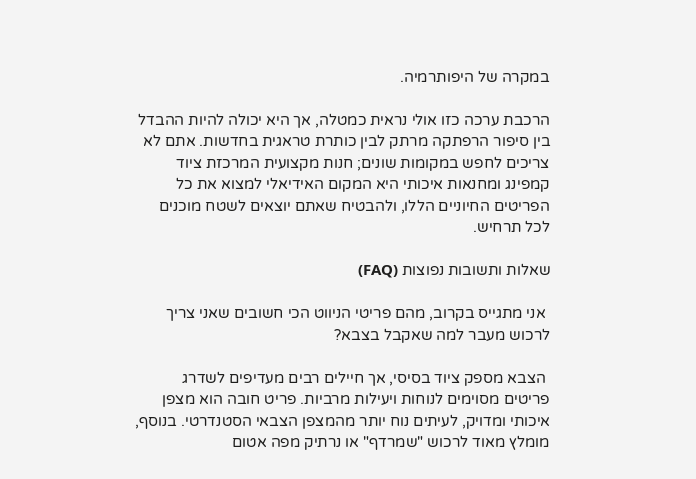במקרה של היפותרמיה.

הרכבת ערכה כזו אולי נראית כמטלה, אך היא יכולה להיות ההבדל בין סיפור הרפתקה מרתק לבין כותרת טראגית בחדשות. אתם לא צריכים לחפש במקומות שונים; חנות מקצועית המרכזת ציוד קמפינג ומחנאות איכותי היא המקום האידיאלי למצוא את כל הפריטים החיוניים הללו, ולהבטיח שאתם יוצאים לשטח מוכנים לכל תרחיש.

שאלות ותשובות נפוצות (FAQ)

 אני מתגייס בקרוב, מהם פריטי הניווט הכי חשובים שאני צריך לרכוש מעבר למה שאקבל בצבא?

 הצבא מספק ציוד בסיסי, אך חיילים רבים מעדיפים לשדרג פריטים מסוימים לנוחות ויעילות מרביות. פריט חובה הוא מצפן איכותי ומדויק, לעיתים נוח יותר מהמצפן הצבאי הסטנדרטי. בנוסף, מומלץ מאוד לרכוש "שמרדף" או נרתיק מפה אטום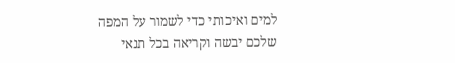למים ואיכותי כדי לשמור על המפה שלכם יבשה וקריאה בכל תנאי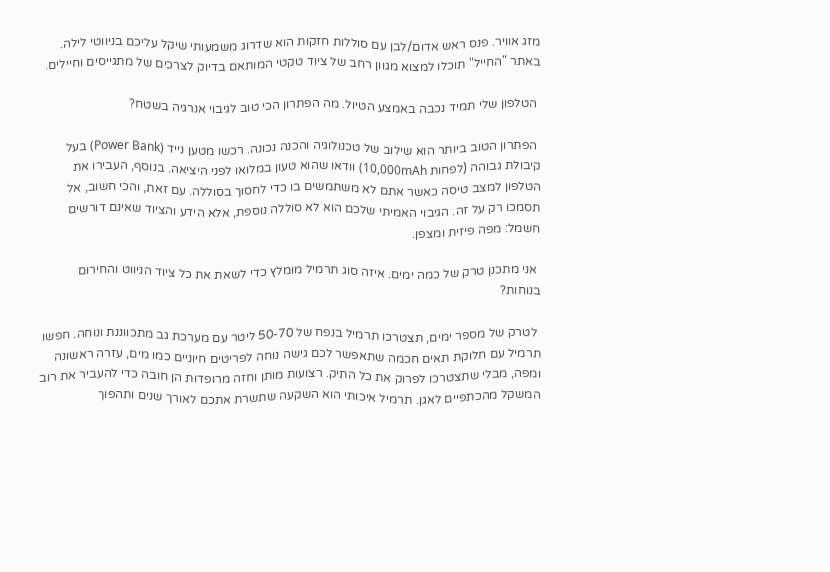מזג אוויר. פנס ראש אדום/לבן עם סוללות חזקות הוא שדרוג משמעותי שיקל עליכם בניווטי לילה. באתר "החייל" תוכלו למצוא מגוון רחב של ציוד טקטי המותאם בדיוק לצרכים של מתגייסים וחיילים.

 הטלפון שלי תמיד נכבה באמצע הטיול. מה הפתרון הכי טוב לגיבוי אנרגיה בשטח?

 הפתרון הטוב ביותר הוא שילוב של טכנולוגיה והכנה נכונה. רכשו מטען נייד (Power Bank) בעל קיבולת גבוהה (לפחות 10,000mAh) וודאו שהוא טעון במלואו לפני היציאה. בנוסף, העבירו את הטלפון למצב טיסה כאשר אתם לא משתמשים בו כדי לחסוך בסוללה. עם זאת, והכי חשוב, אל תסמכו רק על זה. הגיבוי האמיתי שלכם הוא לא סוללה נוספת, אלא הידע והציוד שאינם דורשים חשמל: מפה פיזית ומצפן.

 אני מתכנן טרק של כמה ימים. איזה סוג תרמיל מומלץ כדי לשאת את כל ציוד הניווט והחירום בנוחות?

 לטרק של מספר ימים, תצטרכו תרמיל בנפח של 50-70 ליטר עם מערכת גב מתכווננת ונוחה. חפשו תרמיל עם חלוקת תאים חכמה שתאפשר לכם גישה נוחה לפריטים חיוניים כמו מים, עזרה ראשונה ומפה, מבלי שתצטרכו לפרוק את כל התיק. רצועות מותן וחזה מרופדות הן חובה כדי להעביר את רוב המשקל מהכתפיים לאגן. תרמיל איכותי הוא השקעה שתשרת אתכם לאורך שנים ותהפוך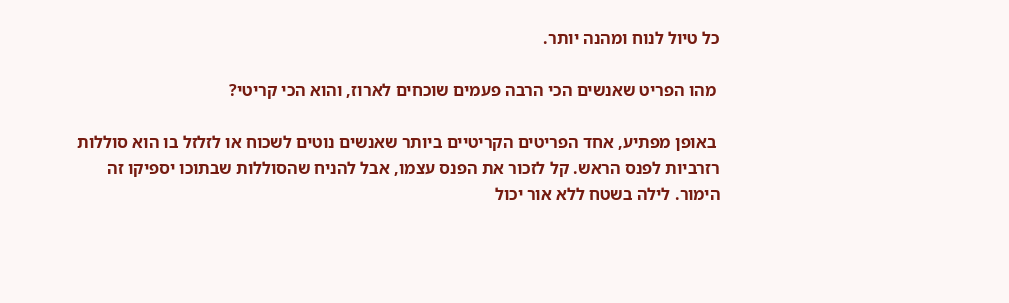כל טיול לנוח ומהנה יותר.

 מהו הפריט שאנשים הכי הרבה פעמים שוכחים לארוז, והוא הכי קריטי?

 באופן מפתיע, אחד הפריטים הקריטיים ביותר שאנשים נוטים לשכוח או לזלזל בו הוא סוללות רזרביות לפנס הראש. קל לזכור את הפנס עצמו, אבל להניח שהסוללות שבתוכו יספיקו זה הימור. לילה בשטח ללא אור יכול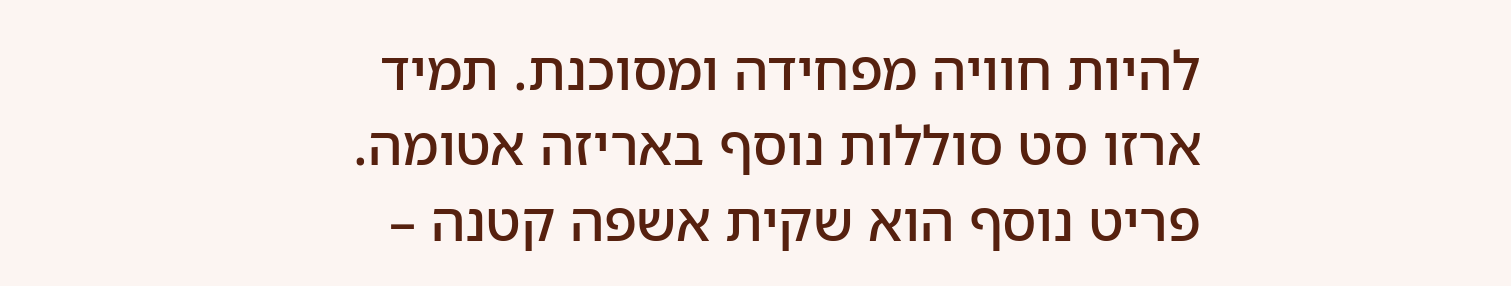להיות חוויה מפחידה ומסוכנת. תמיד ארזו סט סוללות נוסף באריזה אטומה. פריט נוסף הוא שקית אשפה קטנה –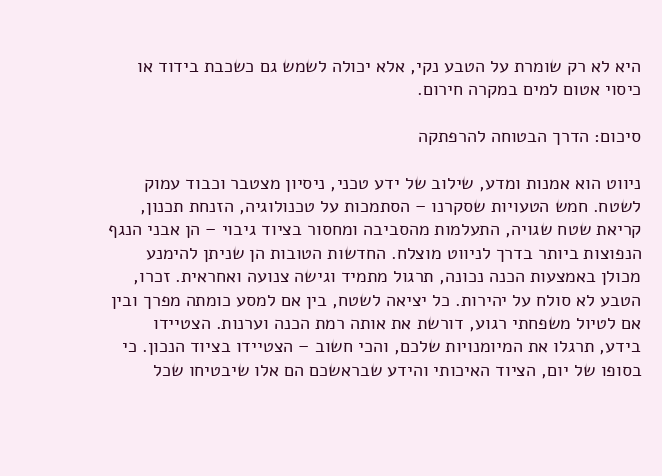היא לא רק שומרת על הטבע נקי, אלא יכולה לשמש גם כשכבת בידוד או כיסוי אטום למים במקרה חירום.

סיכום: הדרך הבטוחה להרפתקה

ניווט הוא אמנות ומדע, שילוב של ידע טכני, ניסיון מצטבר וכבוד עמוק לשטח. חמש הטעויות שסקרנו – הסתמכות על טכנולוגיה, הזנחת תכנון, קריאת שטח שגויה, התעלמות מהסביבה ומחסור בציוד גיבוי – הן אבני הנגף הנפוצות ביותר בדרך לניווט מוצלח. החדשות הטובות הן שניתן להימנע מכולן באמצעות הכנה נכונה, תרגול מתמיד וגישה צנועה ואחראית. זכרו, הטבע לא סולח על יהירות. כל יציאה לשטח, בין אם למסע כומתה מפרך ובין אם לטיול משפחתי רגוע, דורשת את אותה רמת הכנה וערנות. הצטיידו בידע, תרגלו את המיומנויות שלכם, והכי חשוב – הצטיידו בציוד הנכון. כי בסופו של יום, הציוד האיכותי והידע שבראשכם הם אלו שיבטיחו שכל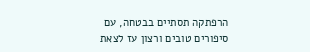הרפתקה תסתיים בבטחה, עם סיפורים טובים ורצון עז לצאת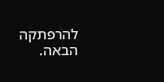להרפתקה הבאה.